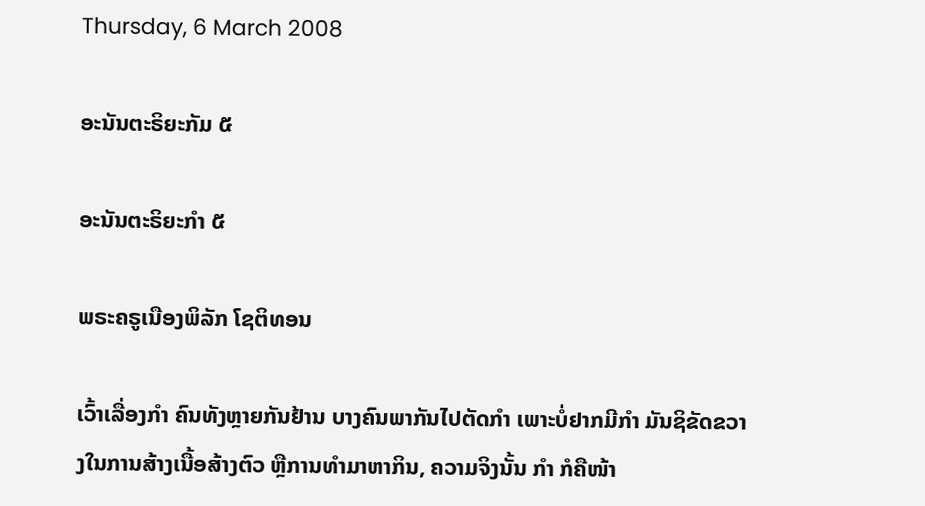Thursday, 6 March 2008

ອະນັນຕະຣິຍະກັມ ໕

ອະນັນຕະຣິຍະກຳ ໕

ພຣະຄຣູເນືອງພິລັກ ໂຊຕິທອນ

ເວົ້າເລື່ອງກຳ ຄົນທັງຫຼາຍກັນຢ້ານ ບາງຄົນພາກັນໄປຕັດກຳ ເພາະບໍ່ຢາກມີກຳ ມັນຊິຂັດຂວາງໃນການສ້າງເນື້ອສ້າງຕົວ ຫຼືການທຳມາຫາກິນ, ຄວາມຈິງນັ້ນ ກຳ ກໍຄືໜ້າ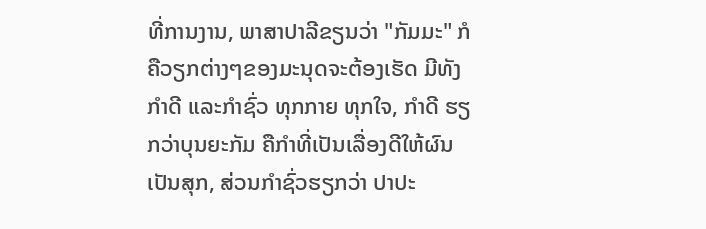ທີ່ການງານ, ພາສາປາລີຂຽນວ່າ "ກັມມະ" ກໍຄືວຽກຕ່າງໆຂອງມະນຸດຈະຕ້ອງເຮັດ ມີທັງ ກຳດີ ແລະກຳຊົ່ວ ທຸກກາຍ ທຸກໃຈ, ກຳດີ ຮຽກວ່າບຸນຍະກັມ ຄືກຳທີ່ເປັນເລື່ອງດີໃຫ້ຜົນເປັນສຸກ, ສ່ວນກຳຊົ່ວຮຽກວ່າ ປາປະ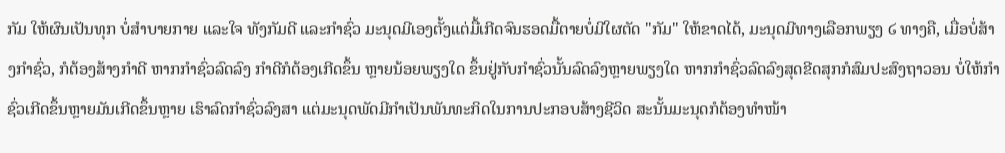ກັມ ໃຫ້ຜົນເປັນທຸກ ບໍ່ສຳບາຍກາຍ ແລະໃຈ ທັງກັມດີ ແລະກຳຊົ່ວ ມະນຸດມີເອງຕັ້ງແຕ່ມື້ເກີດຈົນຮອດມື້ຕາຍບໍ່ມີໃຜຕັດ "ກັມ" ໃຫ້ຂາດໄດ້, ມະນຸດມີທາງເລືອກພຽງ ໒ ທາງຄື, ເມື່ອບໍ່ສ້າງກຳຊົ່ວ, ກໍຕ້ອງສ້າງກຳດີ ຫາກກຳຊົ່ວລົດລົງ ກຳດີກໍຕ້ອງເກີດຂຶ້ນ ຫຼາຍນ້ອຍພຽງໃດ ຂຶ້ນຢູ່ກັບກຳຊົ່ວນັ້ນລົດລົງຫຼາຍພຽງໃດ ຫາກກຳຊົ່ວລົດລົງສຸດຂີດສຸກກໍສົມປະສົງຖາວອນ ບໍ່ໃຫ້ກຳຊົ່ວເກີດຂຶ້ນຫຼາຍມັນເກີດຂຶ້ນຫຼາຍ ເຮົາລົດກຳຊົ່ວລົງສາ ແຕ່ມະນຸດພັດມີກຳເປັນພັນທະກິດໃນການປະກອບສ້າງຊີວິດ ສະນັ້ນມະນຸດກໍຕ້ອງທຳໜ້າ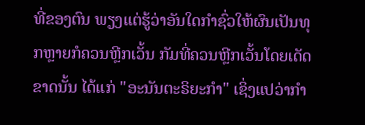ທີ່ຂອງຕົນ ພຽງແຕ່ຮູ້ວ່າອັນໃດກຳຊົ່ວໃຫ້ຜົນເປັນທຸກຫຼາຍກໍຄວນຫຼີກເວັ້ນ ກັມທີ່ຄວນຫຼີກເວັ້ນໂດຍເດັດຂາດນັ້ນ ໄດ້ແກ່ "ອະນັນຕະຣິຍະກຳ" ເຊິ່ງແປວ່າກຳ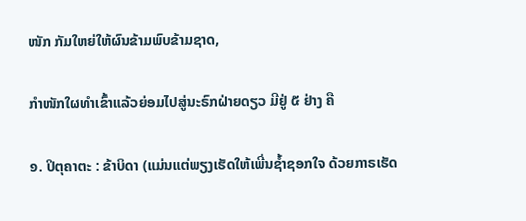ໜັກ ກັມໃຫຍ່ໃຫ້ຜົນຂ້າມພົບຂ້າມຊາດ,

ກຳໜັກໃຜທຳເຂົ້າແລ້ວຍ່ອມໄປສູ່ນະຣົກຝ່າຍດຽວ ມີຢູ່ ໕ ຢ່າງ ຄື

໑. ປິຕຸຄາຕະ : ຂ້າບິດາ (ແມ່ນແຕ່ພຽງເຮັດໃຫ້ເພີ່ນຊໍ້າຊອກໃຈ ດ້ວຍກາຣເຮັດ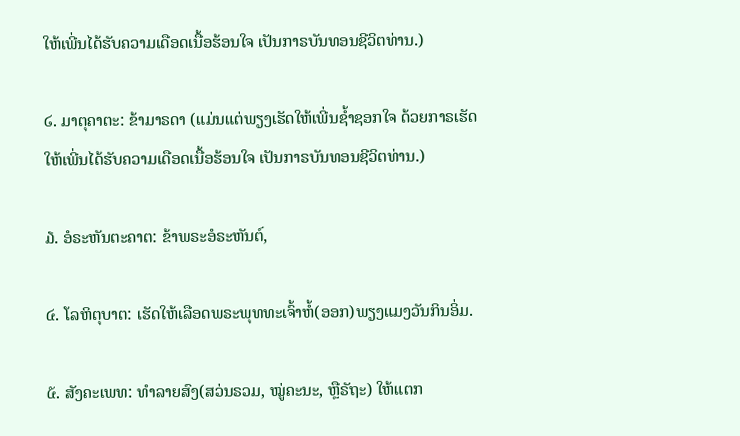ໃຫ້ເພີ່ນໄດ້ຮັບຄວາມເດືອດເນື້ອຮ້ອນໃຈ ເປັນກາຣບັນທອນຊີວິຕທ່ານ.)

໒. ມາຕຸຄາຕະ: ຂ້າມາຣດາ (ແມ່ນແຕ່ພຽງເຮັດໃຫ້ເພີ່ນຊໍ້າຊອກໃຈ ດ້ວຍກາຣເຮັດໃຫ້ເພີ່ນໄດ້ຮັບຄວາມເດືອດເນື້ອຮ້ອນໃຈ ເປັນກາຣບັນທອນຊີວິຕທ່ານ.)

໓. ອໍຣະຫັນຕະຄາຕ: ຂ້າພຣະອໍຣະຫັນຕ໌,

໔. ໂລຫິຕຸບາຕ: ເຮັດໃຫ້ເລືອດພຣະພຸທທະເຈົ້າຫໍ້(ອອກ)ພຽງແມງວັນກິນອິ່ມ.

໕. ສັງຄະເພທ: ທຳລາຍສົງ(ສວ່ນຣວມ, ໝູ່ຄະນະ, ຫຼືຣັຖະ) ໃຫ້ແຕກ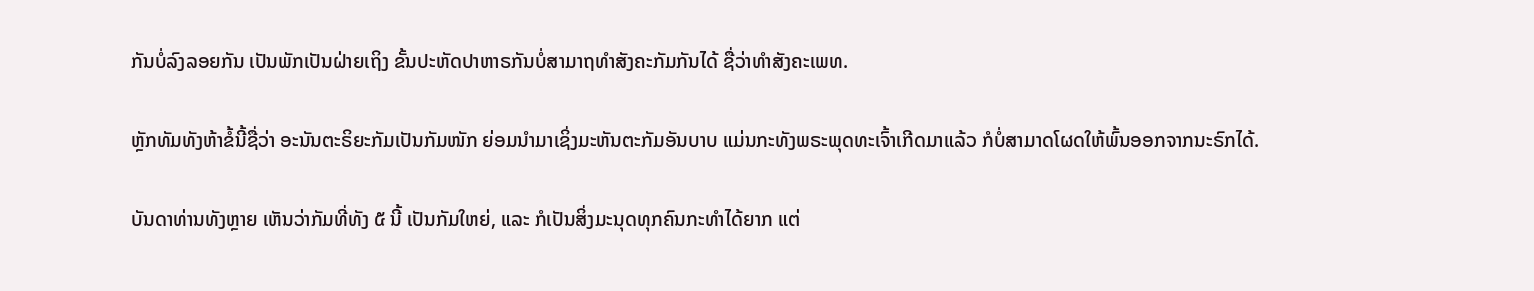ກັນບໍ່ລົງລອຍກັນ ເປັນພັກເປັນຝ່າຍເຖິງ ຂັ້ນປະຫັດປາຫາຣກັນບໍ່ສາມາຖທຳສັງຄະກັມກັນໄດ້ ຊື່ວ່າທຳສັງຄະເພທ.

ຫຼັກທັມທັງຫ້າຂໍ້ນີ້ຊື່ວ່າ ອະນັນຕະຣິຍະກັມເປັນກັມໜັກ ຍ່ອມນຳມາເຊິ່ງມະຫັນຕະກັມອັນບາບ ແມ່ນກະທັງພຣະພຸດທະເຈົ້າເກີດມາແລ້ວ ກໍບໍ່ສາມາດໂຜດໃຫ້ພົ້ນອອກຈາກນະຣົກໄດ້.

ບັນດາທ່ານທັງຫຼາຍ ເຫັນວ່າກັມທີ່ທັງ ໕ ນີ້ ເປັນກັມໃຫຍ່, ແລະ ກໍເປັນສິ່ງມະນຸດທຸກຄົນກະທຳໄດ້ຍາກ ແຕ່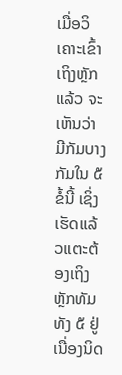ເມື່ອວິເຄາະເຂົ້າເຖິງຫຼັກແລ້ວ ຈະເຫັນວ່າ ມີກັມບາງກັມໃນ ໕ ຂໍ້ນີ້ ເຊິ່ງເຮັດແລ້ວແຕະຕ້ອງເຖິງຫຼັກທັມທັງ ໕ ຢູ່ເນື່ອງນິດ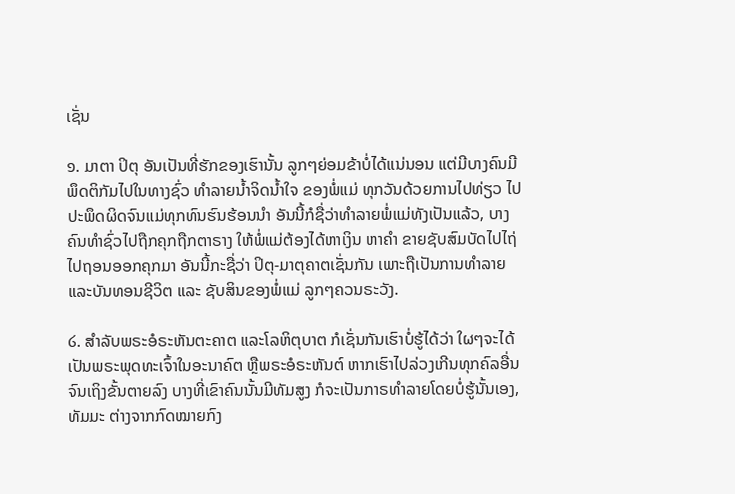ເຊັ່ນ

໑. ມາຕາ ປິຕຸ ອັນເປັນທີ່ຮັກຂອງເຮົານັ້ນ ລູກໆຍ່ອມຂ້າບໍ່ໄດ້ແນ່ນອນ ແຕ່ມີບາງຄົນມີພຶດຕິກັມໄປໃນທາງຊົ່ວ ທຳລາຍນໍ້າຈິດນໍ້າໃຈ ຂອງພໍ່ແມ່ ທຸກວັນດ້ວຍການໄປທ່ຽວ ໄປປະພຶດຜິດຈົນແມ່ທຸກທົນຮົນຮ້ອນນຳ ອັນນີ້ກໍຊື່ວ່າທຳລາຍພໍ່ແມ່ທັງເປັນແລ້ວ, ບາງຄົນທຳຊົ່ວໄປຖືກຄຸກຖືກຕາຣາງ ໃຫ້ພໍ່ແມ່ຕ້ອງໄດ້ຫາເງິນ ຫາຄຳ ຂາຍຊັບສົມບັດໄປໄຖ່ ໄປຖອນອອກຄຸກມາ ອັນນີ້ກະຊື່ວ່າ ປິຕຸ-ມາຕຸຄາຕເຊັ່ນກັນ ເພາະຖືເປັນການທຳລາຍ ແລະບັນທອນຊີວິຕ ແລະ ຊັບສິນຂອງພໍ່ແມ່ ລູກໆຄວນຣະວັງ.

໒. ສຳລັບພຣະອໍຣະຫັນຕະຄາຕ ແລະໂລຫິຕຸບາຕ ກໍເຊັ່ນກັນເຮົາບໍ່ຮູ້ໄດ້ວ່າ ໃຜໆຈະໄດ້ເປັນພຣະພຸດທະເຈົ້າໃນອະນາຄົຕ ຫຼືພຣະອໍຣະຫັນຕ໌ ຫາກເຮົາໄປລ່ວງເກີນທຸກຄົລອື່ນ ຈົນເຖິງຂັ້ນຕາຍລົງ ບາງທີ່ເຂົາຄົນນັ້ນມີທັມສູງ ກໍຈະເປັນກາຣທຳລາຍໂດຍບໍ່ຮູ້ນັ້ນເອງ, ທັມມະ ຕ່າງຈາກກົດໝາຍກົງ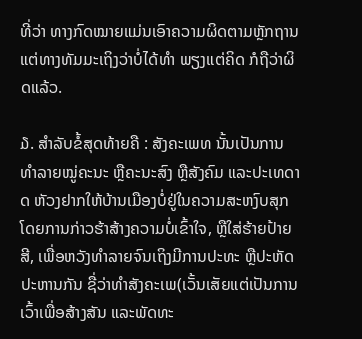ທີ່ວ່າ ທາງກົດໝາຍແມ່ນເອົາຄວາມຜິດຕາມຫຼັກຖານ ແຕ່ທາງທັມມະເຖິງວ່າບໍ່ໄດ້ທຳ ພຽງແຕ່ຄິດ ກໍຖືວ່າຜິດແລ້ວ.

໓. ສຳລັບຂໍ້ສຸດທ້າຍຄື : ສັງຄະເພທ ນັ້ນເປັນການທຳລາຍໝູ່ຄະນະ ຫຼືຄະນະສົງ ຫຼືສັງຄົມ ແລະປະເທດາດ ຫັວງຢາກໃຫ້ບ້ານເມືອງບໍ່ຢູ່ໃນຄວາມສະຫງົບສຸກ ໂດຍການກ່າວຮ້າສ້າງຄວາມບໍ່ເຂົ້າໃຈ, ຫຼືໃສ່ຮ້າຍປ້າຍສີ, ເພື່ອຫວັງທຳລາຍຈົນເຖິງມີການປະທະ ຫຼືປະຫັດປະຫານກັນ ຊື່ວ່າທຳສັງຄະເພ(ເວັ້ນເສັຍແຕ່ເປັນການເວົ້າເພື່ອສ້າງສັນ ແລະພັດທະ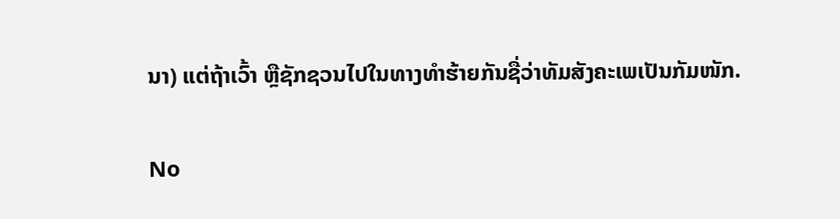ນາ) ແຕ່ຖ້າເວົ້າ ຫຼືຊັກຊວນໄປໃນທາງທຳຮ້າຍກັນຊື່ວ່າທັມສັງຄະເພເປັນກັມໜັກ.

No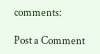comments:

Post a Comment